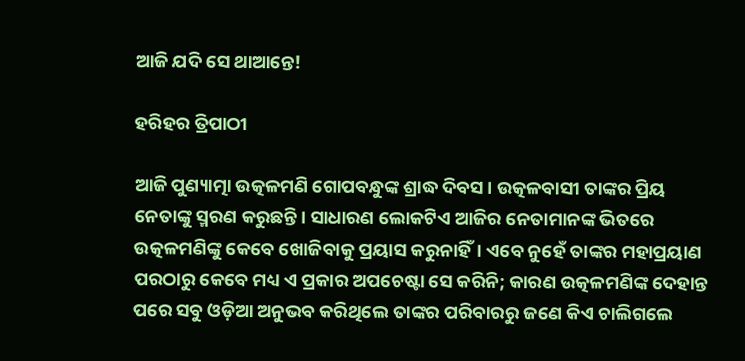ଆଜି ଯଦି ସେ ଥାଆନ୍ତେ!

ହରିହର ତ୍ରିପାଠୀ

ଆଜି ପୁଣ୍ୟାତ୍ମା ଉତ୍କଳମଣି ଗୋପବନ୍ଧୁଙ୍କ ଶ୍ରାଦ୍ଧ ଦିବସ। ଉତ୍କଳବାସୀ ତାଙ୍କର ପ୍ରିୟ ନେତାଙ୍କୁ ସ୍ମରଣ କରୁଛନ୍ତି। ସାଧାରଣ ଲୋକଟିଏ ଆଜିର ନେତାମାନଙ୍କ ଭିତରେ ଉତ୍କଳମଣିଙ୍କୁ କେବେ ଖୋଜିବାକୁ ପ୍ରୟାସ କରୁନାହିଁ। ଏବେ ନୁହେଁ ତାଙ୍କର ମହାପ୍ରୟାଣ ପରଠାରୁ କେବେ ମଧ୍ୟ ଏ ପ୍ରକାର ଅପଚେଷ୍ଟା ସେ କରିନି; କାରଣ ଉତ୍କଳମଣିଙ୍କ ଦେହାନ୍ତ ପରେ ସବୁ ଓଡ଼ିଆ ଅନୁଭବ କରିଥିଲେ ତାଙ୍କର ପରିବାରରୁ ଜଣେ କିଏ ଚାଲିଗଲେ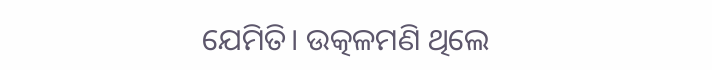ଯେମିତି। ଉତ୍କଳମଣି ଥିଲେ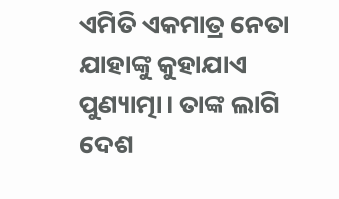ଏମିତି ଏକମାତ୍ର ନେତା ଯାହାଙ୍କୁ କୁହାଯାଏ ପୁଣ୍ୟାତ୍ମା। ତାଙ୍କ ଲାଗି ଦେଶ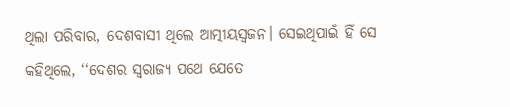ଥିଲା ପରିବାର, ଦେଶବାସୀ ଥିଲେ ଆତ୍ମୀୟସ୍ୱଜନ। ସେଇଥିପାଇଁ ହିଁ ସେ କହିଥିଲେ, ‘‘ଦେଶର ସ୍ୱରାଜ୍ୟ ପଥେ ଯେତେ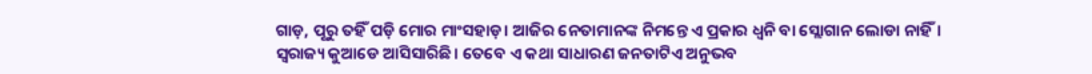ଗାଡ଼, ପୂରୁ ତହିଁ ପଡ଼ି ମୋର ମାଂସହାଡ଼। ଆଜିର ନେତାମାନଙ୍କ ନିମନ୍ତେ ଏ ପ୍ରକାର ଧ୍ବନି ବା ସ୍ଲୋଗାନ ଲୋଡା ନାହିଁ। ସ୍ୱରାଜ୍ୟ କୁଆଡେ ଆସିସାରିଛି। ତେବେ ଏ କଥା ସାଧାରଣ ଜନତାଟିଏ ଅନୁଭବ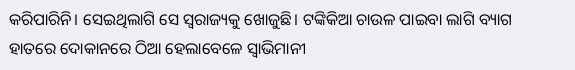କରିପାରିନି। ସେଇଥିଲାଗି ସେ ସ୍ୱରାଜ୍ୟକୁ ଖୋଜୁଛି। ଟଙ୍କିକିଆ ଚାଉଳ ପାଇବା ଲାଗି ବ୍ୟାଗ ହାତରେ ଦୋକାନରେ ଠିଆ ହେଲାବେଳେ ସ୍ୱାଭିମାନୀ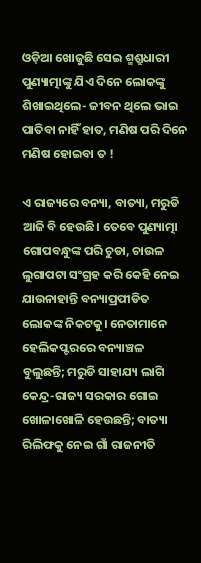ଓଡ଼ିଆ ଖୋଜୁଛି ସେଇ ଶ୍ମଶ୍ରୁଧାରୀ ପୁଣ୍ୟାତ୍ମାଙ୍କୁ ଯିଏ ଦିନେ ଲୋକଙ୍କୁ ଶିଖାଇଥିଲେ- ଜୀବନ ଥିଲେ ଭାଇ ପାତିବା ନାହିଁ ହାତ, ମଣିଷ ପରି ଦିନେ ମଣିଷ ହୋଇବା ତ !

ଏ ରାଜ୍ୟରେ ବନ୍ୟା, ବାତ୍ୟା, ମରୁଡି ଆଜି ବି ହେଉଛି। ତେବେ ପୁଣ୍ୟାତ୍ମା ଗୋପବନ୍ଧୁଙ୍କ ପରି ଚୁଡା, ଚାଉଳ ଲୁଗାପଟା ସଂଗ୍ରହ କରି କେହି ନେଇ ଯାଉନାହାନ୍ତି ବନ୍ୟାପ୍ରପୀଡିତ ଲୋକଙ୍କ ନିକଟକୁ। ନେତାମାନେ ହେଲିକପ୍ଟରରେ ବନ୍ୟାଞ୍ଚଳ ବୁଲୁଛନ୍ତି; ମରୁଡି ସାହାଯ୍ୟ ଲାଗି କେନ୍ଦ୍ର-ରାଜ୍ୟ ସରକାର ଗୋଇ ଖୋଳାଖୋଳି ହେଉଛନ୍ତି; ବାତ୍ୟା ରିଲିଫକୁ ନେଇ ଗାଁ ରାଜନୀତି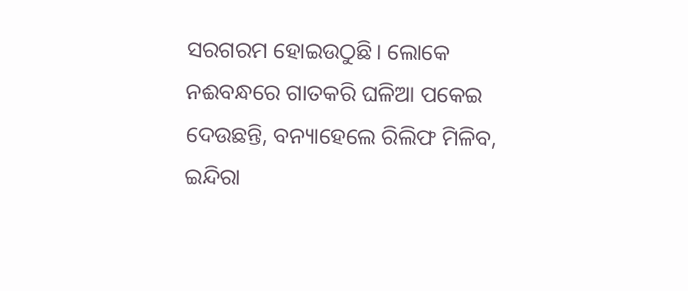ସରଗରମ ହୋଇଉଠୁଛି। ଲୋକେ ନଈବନ୍ଧରେ ଗାତକରି ଘଳିଆ ପକେଇ ଦେଉଛନ୍ତି, ବନ୍ୟାହେଲେ ରିଲିଫ ମିଳିବ, ଇନ୍ଦିରା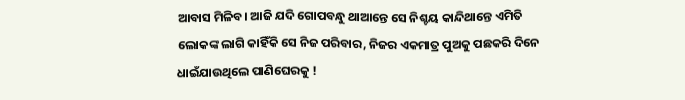ଆବାସ ମିଳିବ। ଆଜି ଯଦି ଗୋପବନ୍ଧୁ ଥାଆନ୍ତେ ସେ ନିଶ୍ଚୟ କାନ୍ଦିଥାନ୍ତେ ଏମିତି ଲୋକଙ୍କ ଲାଗି କାହିଁକି ସେ ନିଜ ପରିବାର, ନିଜର ଏକମାତ୍ର ପୁଅକୁ ପଛକରି ଦିନେ ଧାଇଁଯାଉଥିଲେ ପାଣିଘେରକୁ !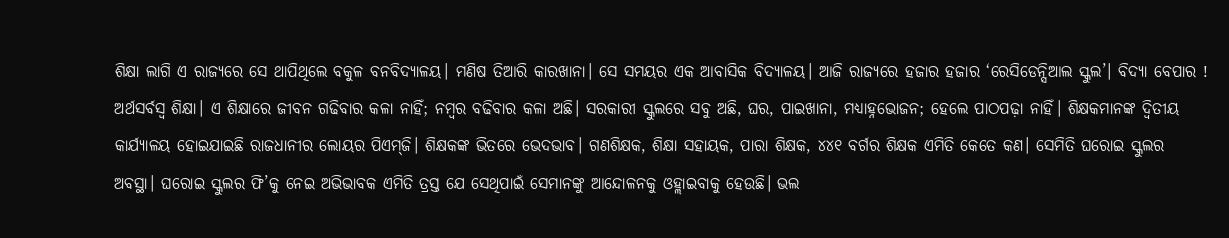ଶିକ୍ଷା ଲାଗି ଏ ରାଜ୍ୟରେ ସେ ଥାପିଥିଲେ ବକୁଳ ବନବିଦ୍ୟାଳୟ। ମଣିଷ ତିଆରି କାରଖାନା। ସେ ସମୟର ଏକ ଆବାସିକ ବିଦ୍ୟାଳୟ। ଆଜି ରାଜ୍ୟରେ ହଜାର ହଜାର ‘ରେସିଡେନ୍ସିଆଲ ସ୍କୁଲ’। ବିଦ୍ୟା ବେପାର ! ଅର୍ଥସର୍ବସ୍ୱ ଶିକ୍ଷା। ଏ ଶିକ୍ଷାରେ ଜୀବନ ଗଢିବାର କଳା ନାହିଁ; ନମ୍ବର ବଢିବାର କଳା ଅଛି। ସରକାରୀ ସ୍କୁଲରେ ସବୁ ଅଛି, ଘର, ପାଇଖାନା, ମଧ୍ୟାହ୍ନଭୋଜନ; ହେଲେ ପାଠପଢ଼ା ନାହିଁ। ଶିକ୍ଷକମାନଙ୍କ ଦ୍ୱିତୀୟ କାର୍ଯ୍ୟାଳୟ ହୋଇଯାଇଛି ରାଜଧାନୀର ଲୋୟର ପିଏମ୍‍ଜି। ଶିକ୍ଷକଙ୍କ ଭିତରେ ଭେଦଭାବ। ଗଣଶିକ୍ଷକ, ଶିକ୍ଷା ସହାୟକ, ପାରା ଶିକ୍ଷକ, ୪୪୧ ବର୍ଗର ଶିକ୍ଷକ ଏମିତି କେତେ କଣ। ସେମିତି ଘରୋଇ ସ୍କୁଲର ଅବସ୍ଥା। ଘରୋଇ ସ୍କୁଲର ଫି’କୁ ନେଇ ଅଭିଭାବକ ଏମିତି ତ୍ରସ୍ତ ଯେ ସେଥିପାଇଁ ସେମାନଙ୍କୁ ଆନ୍ଦୋଳନକୁ ଓହ୍ଲାଇବାକୁ ହେଉଛି। ଭଲ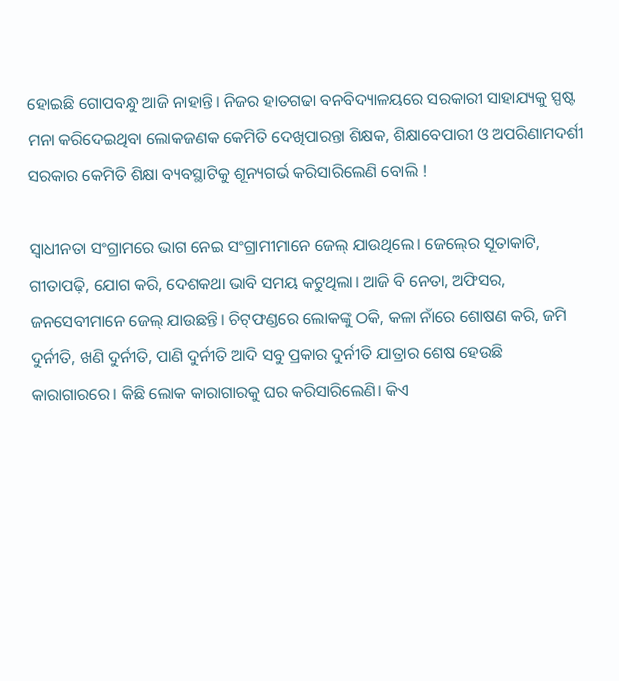ହୋଇଛି ଗୋପବନ୍ଧୁ ଆଜି ନାହାନ୍ତି। ନିଜର ହାତଗଢା ବନବିଦ୍ୟାଳୟରେ ସରକାରୀ ସାହାଯ୍ୟକୁ ସ୍ପଷ୍ଟ ମନା କରିଦେଇଥିବା ଲୋକଜଣକ କେମିତି ଦେଖିପାରନ୍ତା ଶିକ୍ଷକ, ଶିକ୍ଷାବେପାରୀ ଓ ଅପରିଣାମଦର୍ଶୀ ସରକାର କେମିତି ଶିକ୍ଷା ବ୍ୟବସ୍ଥାଟିକୁ ଶୂନ୍ୟଗର୍ଭ କରିସାରିଲେଣି ବୋଲି !

ସ୍ୱାଧୀନତା ସଂଗ୍ରାମରେ ଭାଗ ନେଇ ସଂଗ୍ରାମୀମାନେ ଜେଲ୍‍ ଯାଉଥିଲେ। ଜେଲ୍‍ରେ ସୂତାକାଟି, ଗୀତାପଢ଼ି, ଯୋଗ କରି, ଦେଶକଥା ଭାବି ସମୟ କଟୁଥିଲା। ଆଜି ବି ନେତା, ଅଫିସର, ଜନସେବୀମାନେ ଜେଲ୍‍ ଯାଉଛନ୍ତି। ଚିଟ୍‍ଫଣ୍ଡରେ ଲୋକଙ୍କୁ ଠକି, କଳା ନାଁରେ ଶୋଷଣ କରି, ଜମି ଦୁର୍ନୀତି, ଖଣି ଦୁର୍ନୀତି, ପାଣି ଦୁର୍ନୀତି ଆଦି ସବୁ ପ୍ରକାର ଦୁର୍ନୀତି ଯାତ୍ରାର ଶେଷ ହେଉଛି କାରାଗାରରେ। କିଛି ଲୋକ କାରାଗାରକୁ ଘର କରିସାରିଲେଣି। କିଏ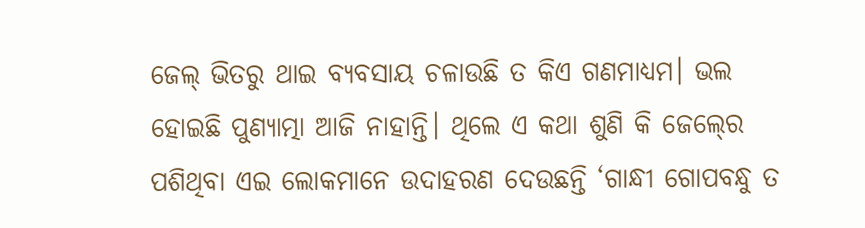ଜେଲ୍‍ ଭିତରୁ ଥାଇ ବ୍ୟବସାୟ ଚଳାଉଛି ତ କିଏ ଗଣମାଧ୍ୟମ। ଭଲ ହୋଇଛି ପୁଣ୍ୟାତ୍ମା ଆଜି ନାହାନ୍ତି। ଥିଲେ ଏ କଥା ଶୁଣି କି ଜେଲ୍‍ରେ ପଶିଥିବା ଏଇ ଲୋକମାନେ ଉଦାହରଣ ଦେଉଛନ୍ତି ‘ଗାନ୍ଧୀ ଗୋପବନ୍ଧୁ ତ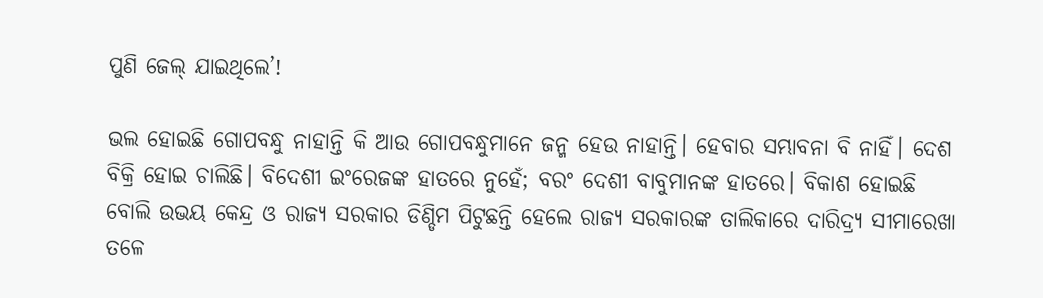ପୁଣି ଜେଲ୍‍ ଯାଇଥିଲେ’!

ଭଲ ହୋଇଛି ଗୋପବନ୍ଧୁ ନାହାନ୍ତି କି ଆଉ ଗୋପବନ୍ଧୁମାନେ ଜନ୍ମ ହେଉ ନାହାନ୍ତି। ହେବାର ସମ୍ଭାବନା ବି ନାହିଁ। ଦେଶ ବିକ୍ରି ହୋଇ ଚାଲିଛି। ବିଦେଶୀ ଇଂରେଜଙ୍କ ହାତରେ ନୁହେଁ; ବରଂ ଦେଶୀ ବାବୁମାନଙ୍କ ହାତରେ। ବିକାଶ ହୋଇଛି ବୋଲି ଉଭୟ କେନ୍ଦ୍ର ଓ ରାଜ୍ୟ ସରକାର ଡିଣ୍ଡିମ ପିଟୁଛନ୍ତି ହେଲେ ରାଜ୍ୟ ସରକାରଙ୍କ ତାଲିକାରେ ଦାରିଦ୍ର୍ୟ ସୀମାରେଖା ତଳେ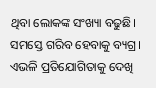ଥିବା ଲୋକଙ୍କ ସଂଖ୍ୟା ବଢୁଛି। ସମସ୍ତେ ଗରିବ ହେବାକୁ ବ୍ୟଗ୍ର। ଏଭଳି ପ୍ରତିଯୋଗିତାକୁ ଦେଖି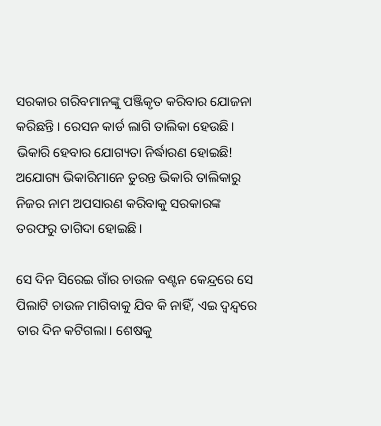ସରକାର ଗରିବମାନଙ୍କୁ ପଞ୍ଜିକୃତ କରିବାର ଯୋଜନା କରିଛନ୍ତି। ରେସନ କାର୍ଡ ଲାଗି ତାଲିକା ହେଉଛି। ଭିକାରି ହେବାର ଯୋଗ୍ୟତା ନିର୍ଦ୍ଧାରଣ ହୋଇଛି! ଅଯୋଗ୍ୟ ଭିକାରିମାନେ ତୁରନ୍ତ ଭିକାରି ତାଲିକାରୁ ନିଜର ନାମ ଅପସାରଣ କରିବାକୁ ସରକାରଙ୍କ ତରଫରୁ ତାଗିଦା ହୋଇଛି।

ସେ ଦିନ ସିରେଇ ଗାଁର ଚାଉଳ ବଣ୍ଟନ କେନ୍ଦ୍ରରେ ସେ ପିଲାଟି ଚାଉଳ ମାଗିବାକୁ ଯିବ କି ନାହିଁ, ଏଇ ଦ୍ୱନ୍ଦ୍ୱରେ ତାର ଦିନ କଟିଗଲା। ଶେଷକୁ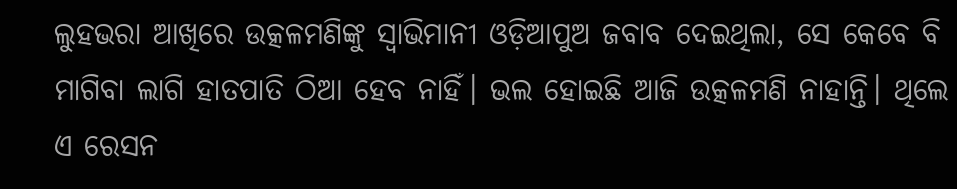ଲୁହଭରା ଆଖିରେ ଉତ୍କଳମଣିଙ୍କୁ ସ୍ୱାଭିମାନୀ ଓଡ଼ିଆପୁଅ ଜବାବ ଦେଇଥିଲା, ସେ କେବେ ବି ମାଗିବା ଲାଗି ହାତପାତି ଠିଆ ହେବ ନାହିଁ। ଭଲ ହୋଇଛି ଆଜି ଉତ୍କଳମଣି ନାହାନ୍ତି। ଥିଲେ ଏ ରେସନ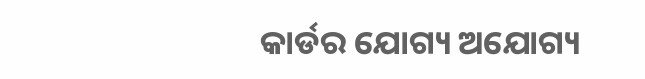କାର୍ଡର ଯୋଗ୍ୟ ଅଯୋଗ୍ୟ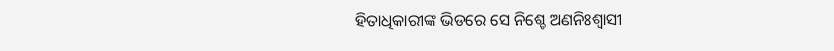ହିତାଧିକାରୀଙ୍କ ଭିଡରେ ସେ ନିଶ୍ଚେ ଅଣନିଃଶ୍ୱାସୀ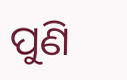ପୁଣି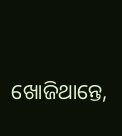ଖୋଜିଥାନ୍ତେ,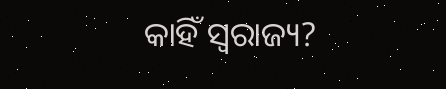କାହିଁ ସ୍ୱରାଜ୍ୟ?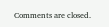Comments are closed.